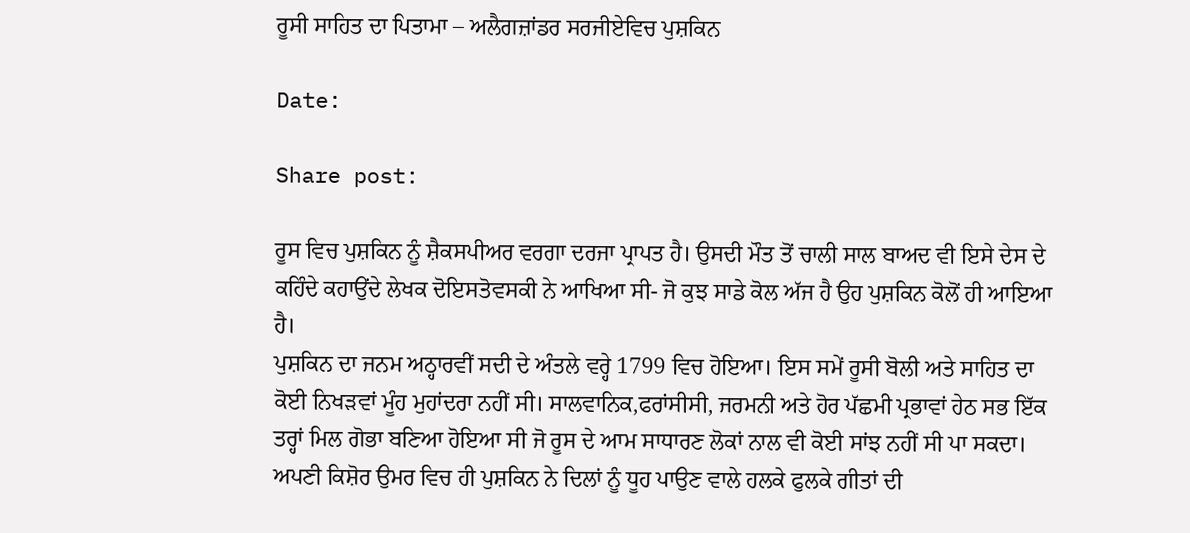ਰੂਸੀ ਸਾਹਿਤ ਦਾ ਪਿਤਾਮਾ – ਅਲੈਗਜ਼ਾਂਡਰ ਸਰਜੀਏਵਿਚ ਪੁਸ਼ਕਿਨ

Date:

Share post:

ਰੂਸ ਵਿਚ ਪੁਸ਼ਕਿਨ ਨੂੰ ਸ਼ੈਕਸਪੀਅਰ ਵਰਗਾ ਦਰਜਾ ਪ੍ਰਾਪਤ ਹੈ। ਉਸਦੀ ਮੌਤ ਤੋਂ ਚਾਲੀ ਸਾਲ ਬਾਅਦ ਵੀ ਇਸੇ ਦੇਸ ਦੇ ਕਹਿੰਦੇ ਕਹਾਉਂਦੇ ਲੇਖਕ ਦੋਇਸਤੋਵਸਕੀ ਨੇ ਆਖਿਆ ਸੀ- ਜੋ ਕੁਝ ਸਾਡੇ ਕੋਲ ਅੱਜ ਹੈ ਉਹ ਪੁਸ਼ਕਿਨ ਕੋਲੋਂ ਹੀ ਆਇਆ ਹੈ।
ਪੁਸ਼ਕਿਨ ਦਾ ਜਨਮ ਅਠ੍ਹਾਰਵੀਂ ਸਦੀ ਦੇ ਅੰਤਲੇ ਵਰ੍ਹੇ 1799 ਵਿਚ ਹੋਇਆ। ਇਸ ਸਮੇਂ ਰੂਸੀ ਬੋਲੀ ਅਤੇ ਸਾਹਿਤ ਦਾ ਕੋਈ ਨਿਖੜਵਾਂ ਮੂੰਹ ਮੁਹਾਂਦਰਾ ਨਹੀਂ ਸੀ। ਸਾਲਵਾਨਿਕ,ਫਰਾਂਸੀਸੀ, ਜਰਮਨੀ ਅਤੇ ਹੋਰ ਪੱਛਮੀ ਪ੍ਰਭਾਵਾਂ ਹੇਠ ਸਭ ਇੱਕ ਤਰ੍ਹਾਂ ਮਿਲ ਗੋਭਾ ਬਣਿਆ ਹੋਇਆ ਸੀ ਜੋ ਰੂਸ ਦੇ ਆਮ ਸਾਧਾਰਣ ਲੋਕਾਂ ਨਾਲ ਵੀ ਕੋਈ ਸਾਂਝ ਨਹੀਂ ਸੀ ਪਾ ਸਕਦਾ।
ਅਪਣੀ ਕਿਸ਼ੋਰ ਉਮਰ ਵਿਚ ਹੀ ਪੁਸ਼ਕਿਨ ਨੇ ਦਿਲਾਂ ਨੂੰ ਧੂਹ ਪਾਉਣ ਵਾਲੇ ਹਲਕੇ ਫੁਲਕੇ ਗੀਤਾਂ ਦੀ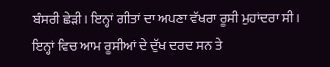ਬੰਸਰੀ ਛੇੜੀ। ਇਨ੍ਹਾਂ ਗੀਤਾਂ ਦਾ ਅਪਣਾ ਵੱਖਰਾ ਰੂਸੀ ਮੁਹਾਂਦਰਾ ਸੀ। ਇਨ੍ਹਾਂ ਵਿਚ ਆਮ ਰੂਸੀਆਂ ਦੇ ਦੁੱਖ ਦਰਦ ਸਨ ਤੇ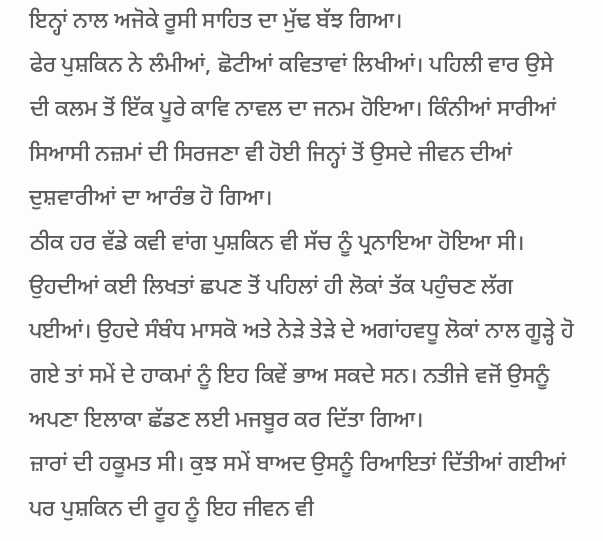ਇਨ੍ਹਾਂ ਨਾਲ ਅਜੋਕੇ ਰੂਸੀ ਸਾਹਿਤ ਦਾ ਮੁੱਢ ਬੱਝ ਗਿਆ।
ਫੇਰ ਪੁਸ਼ਕਿਨ ਨੇ ਲੰਮੀਆਂ, ਛੋਟੀਆਂ ਕਵਿਤਾਵਾਂ ਲਿਖੀਆਂ। ਪਹਿਲੀ ਵਾਰ ਉਸੇ ਦੀ ਕਲਮ ਤੋਂ ਇੱਕ ਪੂਰੇ ਕਾਵਿ ਨਾਵਲ ਦਾ ਜਨਮ ਹੋਇਆ। ਕਿੰਨੀਆਂ ਸਾਰੀਆਂ ਸਿਆਸੀ ਨਜ਼ਮਾਂ ਦੀ ਸਿਰਜਣਾ ਵੀ ਹੋਈ ਜਿਨ੍ਹਾਂ ਤੋਂ ਉਸਦੇ ਜੀਵਨ ਦੀਆਂ ਦੁਸ਼ਵਾਰੀਆਂ ਦਾ ਆਰੰਭ ਹੋ ਗਿਆ।
ਠੀਕ ਹਰ ਵੱਡੇ ਕਵੀ ਵਾਂਗ ਪੁਸ਼ਕਿਨ ਵੀ ਸੱਚ ਨੂੰ ਪ੍ਰਨਾਇਆ ਹੋਇਆ ਸੀ। ਉਹਦੀਆਂ ਕਈ ਲਿਖਤਾਂ ਛਪਣ ਤੋਂ ਪਹਿਲਾਂ ਹੀ ਲੋਕਾਂ ਤੱਕ ਪਹੁੰਚਣ ਲੱਗ ਪਈਆਂ। ਉਹਦੇ ਸੰਬੰਧ ਮਾਸਕੋ ਅਤੇ ਨੇੜੇ ਤੇੜੇ ਦੇ ਅਗਾਂਹਵਧੂ ਲੋਕਾਂ ਨਾਲ ਗੂੜ੍ਹੇ ਹੋ ਗਏ ਤਾਂ ਸਮੇਂ ਦੇ ਹਾਕਮਾਂ ਨੂੰ ਇਹ ਕਿਵੇਂ ਭਾਅ ਸਕਦੇ ਸਨ। ਨਤੀਜੇ ਵਜੋਂ ਉਸਨੂੰ ਅਪਣਾ ਇਲਾਕਾ ਛੱਡਣ ਲਈ ਮਜਬੂਰ ਕਰ ਦਿੱਤਾ ਗਿਆ।
ਜ਼ਾਰਾਂ ਦੀ ਹਕੂਮਤ ਸੀ। ਕੁਝ ਸਮੇਂ ਬਾਅਦ ਉਸਨੂੰ ਰਿਆਇਤਾਂ ਦਿੱਤੀਆਂ ਗਈਆਂ ਪਰ ਪੁਸ਼ਕਿਨ ਦੀ ਰੂਹ ਨੂੰ ਇਹ ਜੀਵਨ ਵੀ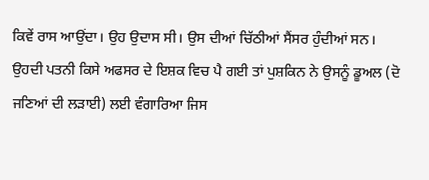ਕਿਵੇਂ ਰਾਸ ਆਉਂਦਾ। ਉਹ ਉਦਾਸ ਸੀ। ਉਸ ਦੀਆਂ ਚਿੱਠੀਆਂ ਸੈਂਸਰ ਹੁੰਦੀਆਂ ਸਨ। ਉਹਦੀ ਪਤਨੀ ਕਿਸੇ ਅਫਸਰ ਦੇ ਇਸ਼ਕ ਵਿਚ ਪੈ ਗਈ ਤਾਂ ਪੁਸ਼ਕਿਨ ਨੇ ਉਸਨੂੰ ਡੂਅਲ (ਦੋ ਜਣਿਆਂ ਦੀ ਲੜਾਈ) ਲਈ ਵੰਗਾਰਿਆ ਜਿਸ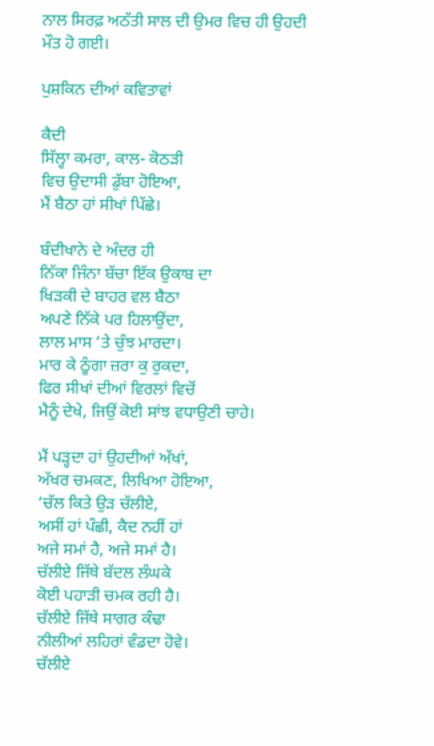ਨਾਲ ਸਿਰਫ਼ ਅਠੱਤੀ ਸਾਲ ਦੀ ਉਮਰ ਵਿਚ ਹੀ ਉਹਦੀ ਮੌਤ ਹੋ ਗਈ।

ਪੁਸ਼ਕਿਨ ਦੀਆਂ ਕਵਿਤਾਵਾਂ

ਕੈਦੀ
ਸਿੱਲ੍ਹਾ ਕਮਰਾ, ਕਾਲ- ਕੋਠੜੀ
ਵਿਚ ਉਦਾਸੀ ਡੁੱਬਾ ਹੋਇਆ,
ਮੈਂ ਬੈਠਾ ਹਾਂ ਸੀਖਾਂ ਪਿੱਛੇ।

ਬੰਦੀਖਾਨੇ ਦੇ ਅੰਦਰ ਹੀ
ਨਿੱਕਾ ਜਿੰਨਾ ਬੱਚਾ ਇੱਕ ਉਕਾਬ ਦਾ
ਖਿੜਕੀ ਦੇ ਬਾਹਰ ਵਲ ਬੈਠਾ
ਅਪਣੇ ਨਿੱਕੇ ਪਰ ਹਿਲਾਉਂਦਾ,
ਲਾਲ ਮਾਸ ‘ਤੇ ਚੁੰਝ ਮਾਰਦਾ।
ਮਾਰ ਕੇ ਠੂੰਗਾ ਜ਼ਰਾ ਕੁ ਰੁਕਦਾ,
ਫਿਰ ਸੀਖਾਂ ਦੀਆਂ ਵਿਰਲਾਂ ਵਿਚੋਂ
ਮੈਨੂੰ ਦੇਖੇ, ਜਿਉਂ ਕੋਈ ਸਾਂਝ ਵਧਾਉਣੀ ਚਾਹੇ।

ਮੈਂ ਪੜ੍ਹਦਾ ਹਾਂ ਉਹਦੀਆਂ ਅੱਖਾਂ,
ਅੱਖਰ ਚਮਕਣ, ਲਿਖਿਆ ਹੋਇਆ,
‘ਚੱਲ ਕਿਤੇ ਉੜ ਚੱਲੀਏ,
ਅਸੀਂ ਹਾਂ ਪੰਛੀ, ਕੈਦ ਨਹੀਂ ਹਾਂ
ਅਜੇ ਸਮਾਂ ਹੈ, ਅਜੇ ਸਮਾਂ ਹੈ।
ਚੱਲੀਏ ਜਿੱਥੇ ਬੱਦਲ ਲੰਘਕੇ
ਕੋਈ ਪਹਾੜੀ ਚਮਕ ਰਹੀ ਹੈ।
ਚੱਲੀਏ ਜਿੱਥੇ ਸਾਗਰ ਕੰਢਾ
ਨੀਲੀਆਂ ਲਹਿਰਾਂ ਵੰਡਦਾ ਹੋਵੇ।
ਚੱਲੀਏ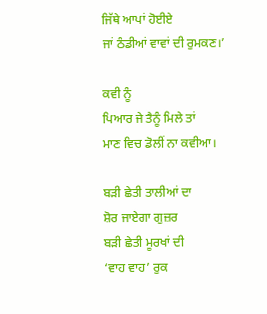ਜਿੱਥੇ ਆਪਾਂ ਹੋਈਏ
ਜਾਂ ਠੰਡੀਆਂ ਵਾਵਾਂ ਦੀ ਰੁਮਕਣ।’

ਕਵੀ ਨੂੰ
ਪਿਆਰ ਜੇ ਤੈਨੂੰ ਮਿਲੇ ਤਾਂ
ਮਾਣ ਵਿਚ ਡੋਲੀਂ ਨਾ ਕਵੀਆ।

ਬੜੀ ਛੇਤੀ ਤਾਲੀਆਂ ਦਾ
ਸ਼ੋਰ ਜਾਏਗਾ ਗੁਜ਼ਰ
ਬੜੀ ਛੇਤੀ ਮੂਰਖਾਂ ਦੀ
‘ਵਾਹ ਵਾਹ’ ਰੁਕ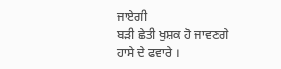ਜਾਏਗੀ
ਬੜੀ ਛੇਤੀ ਖੁਸ਼ਕ ਹੋ ਜਾਵਣਗੇ
ਹਾਸੇ ਦੇ ਫਵਾਰੇ ।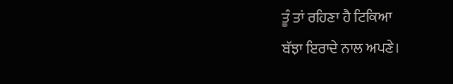ਤੂੰ ਤਾਂ ਰਹਿਣਾ ਹੈ ਟਿਕਿਆ
ਬੱਝਾ ਇਰਾਦੇ ਨਾਲ ਅਪਣੇ।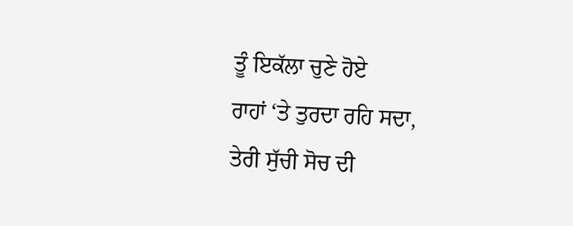ਤੂੰ ਇਕੱਲਾ ਚੁਣੇ ਹੋਏ
ਰਾਹਾਂ ‘ਤੇ ਤੁਰਦਾ ਰਹਿ ਸਦਾ,
ਤੇਰੀ ਸੁੱਚੀ ਸੋਚ ਦੀ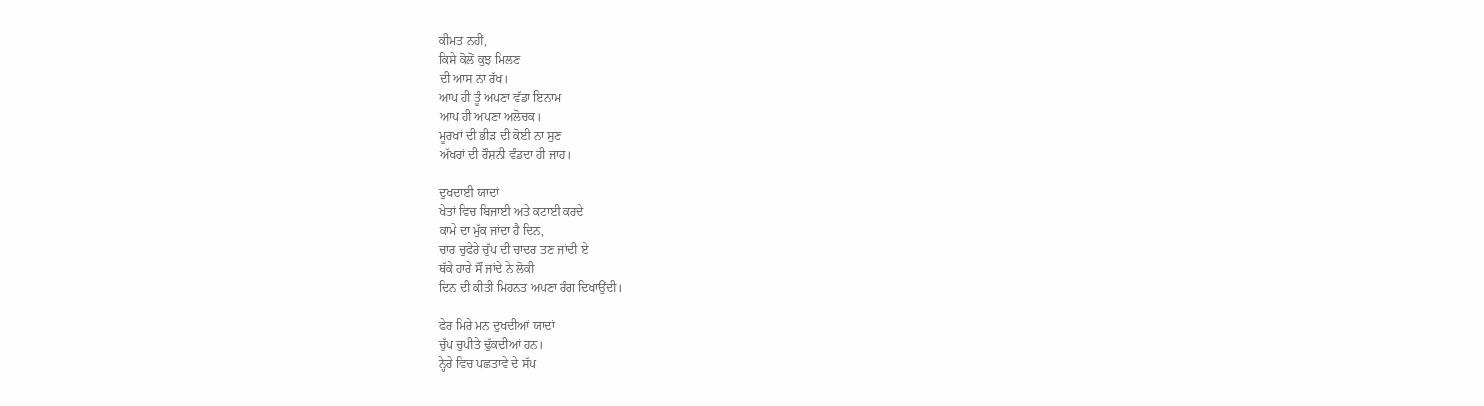ਕੀਮਤ ਨਹੀਂ,
ਕਿਸੇ ਕੋਲੋਂ ਕੁਝ ਮਿਲਣ
ਦੀ ਆਸ ਨਾ ਰੱਖ।
ਆਪ ਹੀ ਤੂੰ ਅਪਣਾ ਵੱਡਾ ਇਨਾਮ
ਆਪ ਹੀ ਅਪਣਾ ਅਲੋਚਕ।
ਮੂਰਖਾਂ ਦੀ ਭੀੜ ਦੀ ਕੋਈ ਨਾ ਸੁਣ
ਅੱਖਰਾਂ ਦੀ ਰੌਸ਼ਨੀ ਵੰਡਦਾ ਹੀ ਜਾਹ।

ਦੁਖਦਾਈ ਯਾਦਾਂ
ਖੇਤਾਂ ਵਿਚ ਬਿਜਾਈ ਅਤੇ ਕਟਾਈ ਕਰਦੇ
ਕਾਮੇ ਦਾ ਮੁੱਕ ਜਾਂਦਾ ਹੈ ਦਿਨ,
ਚਾਰ ਚੁਫੇਰੇ ਚੁੱਪ ਦੀ ਚਾਦਰ ਤਣ ਜਾਂਦੀ ਏ
ਥੱਕੇ ਹਾਰੇ ਸੌਂ ਜਾਂਦੇ ਨੇ ਲੋਕੀ
ਦਿਨ ਦੀ ਕੀਤੀ ਮਿਹਨਤ ਅਪਣਾ ਰੰਗ ਦਿਖਾਉਂਦੀ।

ਫੇਰ ਮਿਰੇ ਮਨ ਦੁਖਦੀਆਂ ਯਾਦਾਂ
ਚੁੱਪ ਚੁਪੀਤੇ ਢੁੱਕਦੀਆਂ ਹਨ।
ਨ੍ਹੇਰੇ ਵਿਚ ਪਛਤਾਵੇ ਦੇ ਸੱਪ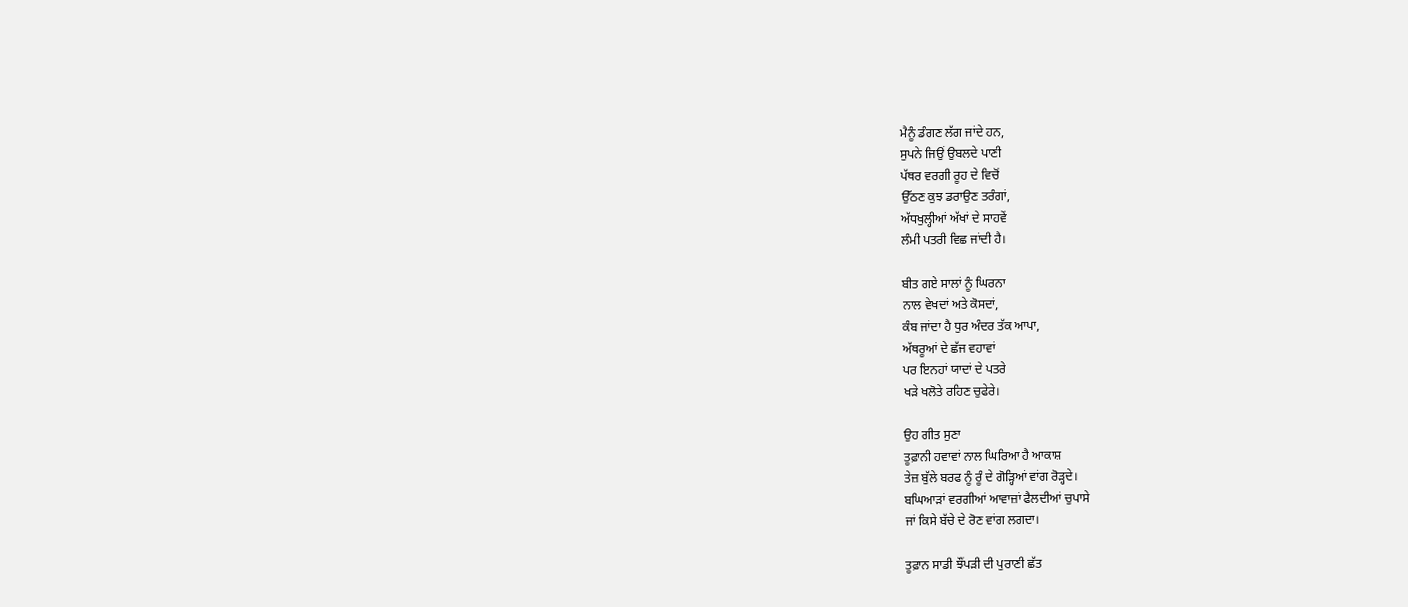ਮੈਨੂੰ ਡੰਗਣ ਲੱਗ ਜਾਂਦੇ ਹਨ,
ਸੁਪਨੇ ਜਿਉਂ ਉਬਲਦੇ ਪਾਣੀ
ਪੱਥਰ ਵਰਗੀ ਰੂਹ ਦੇ ਵਿਚੋਂ
ਉੱਠਣ ਕੁਝ ਡਰਾਉਣ ਤਰੰਗਾਂ,
ਅੱਧਖੁਲ੍ਹੀਆਂ ਅੱਖਾਂ ਦੇ ਸਾਹਵੇਂ
ਲੰਮੀ ਪਤਰੀ ਵਿਛ ਜਾਂਦੀ ਹੈ।

ਬੀਤ ਗਏ ਸਾਲਾਂ ਨੂੰ ਘਿਰਨਾ
ਨਾਲ ਵੇਖਦਾਂ ਅਤੇ ਕੋਸਦਾਂ,
ਕੰਬ ਜਾਂਦਾ ਹੈ ਧੁਰ ਅੰਦਰ ਤੱਕ ਆਪਾ,
ਅੱਥਰੂਆਂ ਦੇ ਛੱਜ ਵਹਾਵਾਂ
ਪਰ ਇਨਹਾਂ ਯਾਦਾਂ ਦੇ ਪਤਰੇ
ਖੜੇ ਖਲੋਤੇ ਰਹਿਣ ਚੁਫੇਰੇ।

ਉਹ ਗੀਤ ਸੁਣਾ
ਤੂਫ਼ਾਨੀ ਹਵਾਵਾਂ ਨਾਲ ਘਿਰਿਆ ਹੈ ਆਕਾਸ਼
ਤੇਜ਼ ਬੁੱਲੇ ਬਰਫ ਨੂੰ ਰੂੰ ਦੇ ਗੋੜ੍ਹਿਆਂ ਵਾਂਗ ਰੋੜ੍ਹਦੇ।
ਬਘਿਆੜਾਂ ਵਰਗੀਆਂ ਆਵਾਜ਼ਾਂ ਫੈਲਦੀਆਂ ਚੁਪਾਸੇ
ਜਾਂ ਕਿਸੇ ਬੱਚੇ ਦੇ ਰੋਣ ਵਾਂਗ ਲਗਦਾ।

ਤੂਫ਼ਾਨ ਸਾਡੀ ਝੌਂਪੜੀ ਦੀ ਪੁਰਾਣੀ ਛੱਤ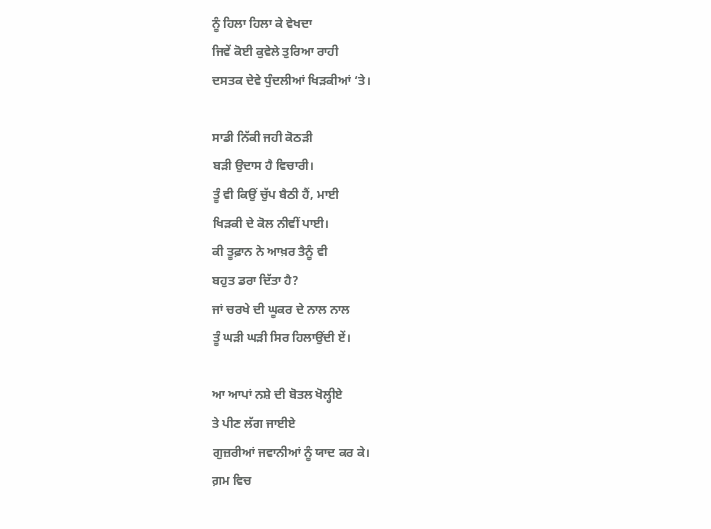ਨੂੰ ਹਿਲਾ ਹਿਲਾ ਕੇ ਵੇਖਦਾ
ਜਿਵੇਂ ਕੋਈ ਕੁਵੇਲੇ ਤੁਰਿਆ ਰਾਹੀ
ਦਸਤਕ ਦੇਵੇ ਧੁੰਦਲੀਆਂ ਖਿੜਕੀਆਂ ‘ਤੇ।

ਸਾਡੀ ਨਿੱਕੀ ਜਹੀ ਕੋਠੜੀ
ਬੜੀ ਉਦਾਸ ਹੈ ਵਿਚਾਰੀ।
ਤੂੰ ਵੀ ਕਿਉਂ ਚੁੱਪ ਬੈਠੀ ਹੈਂ, ਮਾਈ
ਖਿੜਕੀ ਦੇ ਕੋਲ ਨੀਵੀਂ ਪਾਈ।
ਕੀ ਤੂਫ਼ਾਨ ਨੇ ਆਖ਼ਰ ਤੈਨੂੰ ਵੀ
ਬਹੁਤ ਡਰਾ ਦਿੱਤਾ ਹੈ?
ਜਾਂ ਚਰਖੇ ਦੀ ਘੂਕਰ ਦੇ ਨਾਲ ਨਾਲ
ਤੂੰ ਘੜੀ ਘੜੀ ਸਿਰ ਹਿਲਾਉਂਦੀ ਏਂ।

ਆ ਆਪਾਂ ਨਸ਼ੇ ਦੀ ਬੋਤਲ ਖੋਲ੍ਹੀਏ
ਤੇ ਪੀਣ ਲੱਗ ਜਾਈਏ
ਗੁਜ਼ਰੀਆਂ ਜਵਾਨੀਆਂ ਨੂੰ ਯਾਦ ਕਰ ਕੇ।
ਗ਼ਮ ਵਿਚ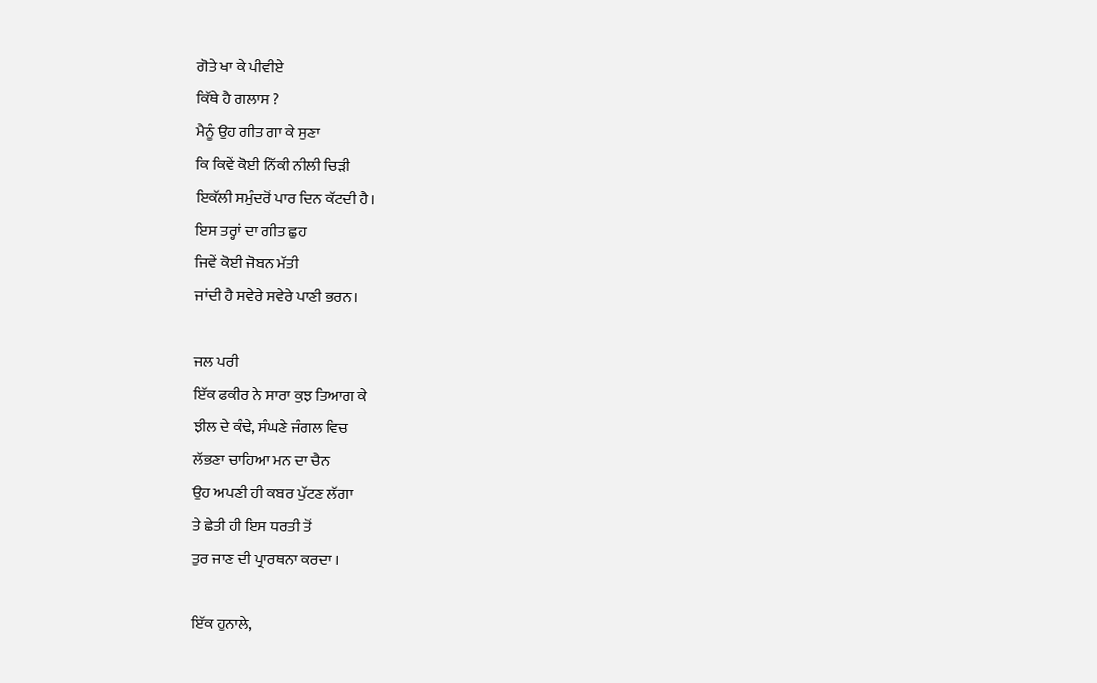ਗੋਤੇ ਖਾ ਕੇ ਪੀਵੀਏ
ਕਿੱਥੇ ਹੈ ਗਲਾਸ ?
ਮੈਨੂੰ ਉਹ ਗੀਤ ਗਾ ਕੇ ਸੁਣਾ
ਕਿ ਕਿਵੇਂ ਕੋਈ ਨਿੱਕੀ ਨੀਲੀ ਚਿੜੀ
ਇਕੱਲੀ ਸਮੁੰਦਰੋਂ ਪਾਰ ਦਿਨ ਕੱਟਦੀ ਹੈ।
ਇਸ ਤਰ੍ਹਾਂ ਦਾ ਗੀਤ ਛੁਹ
ਜਿਵੇਂ ਕੋਈ ਜੋਬਨ ਮੱਤੀ
ਜਾਂਦੀ ਹੈ ਸਵੇਰੇ ਸਵੇਰੇ ਪਾਣੀ ਭਰਨ।

ਜਲ ਪਰੀ
ਇੱਕ ਫਕੀਰ ਨੇ ਸਾਰਾ ਕੁਝ ਤਿਆਗ ਕੇ
ਝੀਲ ਦੇ ਕੰਢੇ, ਸੰਘਣੇ ਜੰਗਲ ਵਿਚ
ਲੱਭਣਾ ਚਾਹਿਆ ਮਨ ਦਾ ਚੈਨ
ਉਹ ਅਪਣੀ ਹੀ ਕਬਰ ਪੁੱਟਣ ਲੱਗਾ
ਤੇ ਛੇਤੀ ਹੀ ਇਸ ਧਰਤੀ ਤੋਂ
ਤੁਰ ਜਾਣ ਦੀ ਪ੍ਰਾਰਥਨਾ ਕਰਦਾ ।

ਇੱਕ ਹੁਨਾਲੇ,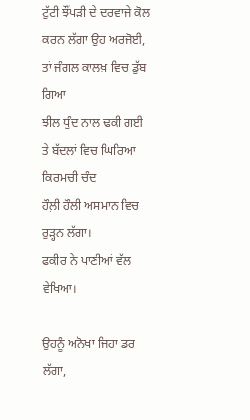ਟੁੱਟੀ ਝੌਂਪੜੀ ਦੇ ਦਰਵਾਜੇ ਕੋਲ
ਕਰਨ ਲੱਗਾ ਉਹ ਅਰਜੋਈ,
ਤਾਂ ਜੰਗਲ ਕਾਲਖ਼ ਵਿਚ ਡੁੱਬ ਗਿਆ
ਝੀਲ ਧੁੰਦ ਨਾਲ ਢਕੀ ਗਈ
ਤੇ ਬੱਦਲਾਂ ਵਿਚ ਘਿਰਿਆ ਕਿਰਮਚੀ ਚੰਦ
ਹੌਲ਼ੀ ਹੌਲੀ ਅਸਮਾਨ ਵਿਚ ਰੁੜ੍ਹਨ ਲੱਗਾ।
ਫਕੀਰ ਨੇ ਪਾਣੀਆਂ ਵੱਲ ਵੇਖਿਆ।

ਉਹਨੂੰ ਅਨੋਖਾ ਜਿਹਾ ਡਰ ਲੱਗਾ,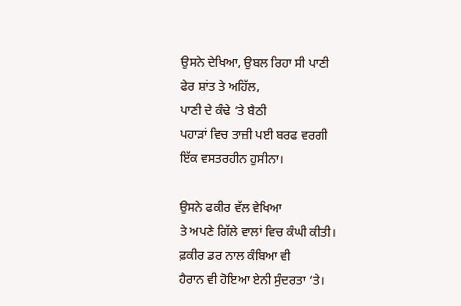ਉਸਨੇ ਦੇਖਿਆ, ਉਬਲ ਰਿਹਾ ਸੀ ਪਾਣੀ
ਫੇਰ ਸ਼ਾਂਤ ਤੇ ਅਹਿੱਲ,
ਪਾਣੀ ਦੇ ਕੰਢੇ ‘ਤੇ ਬੈਠੀ
ਪਹਾੜਾਂ ਵਿਚ ਤਾਜ਼ੀ ਪਈ ਬਰਫ ਵਰਗੀ
ਇੱਕ ਵਸਤਰਹੀਨ ਹੁਸੀਨਾ।

ਉਸਨੇ ਫਕੀਰ ਵੱਲ ਵੇਖਿਆ
ਤੇ ਅਪਣੇ ਗਿੱਲੇ ਵਾਲਾਂ ਵਿਚ ਕੰਘੀ ਕੀਤੀ।
ਫ਼ਕੀਰ ਡਰ ਨਾਲ ਕੰਬਿਆ ਵੀ
ਹੈਰਾਨ ਵੀ ਹੋਇਆ ਏਨੀ ਸੁੰਦਰਤਾ ‘ਤੇ।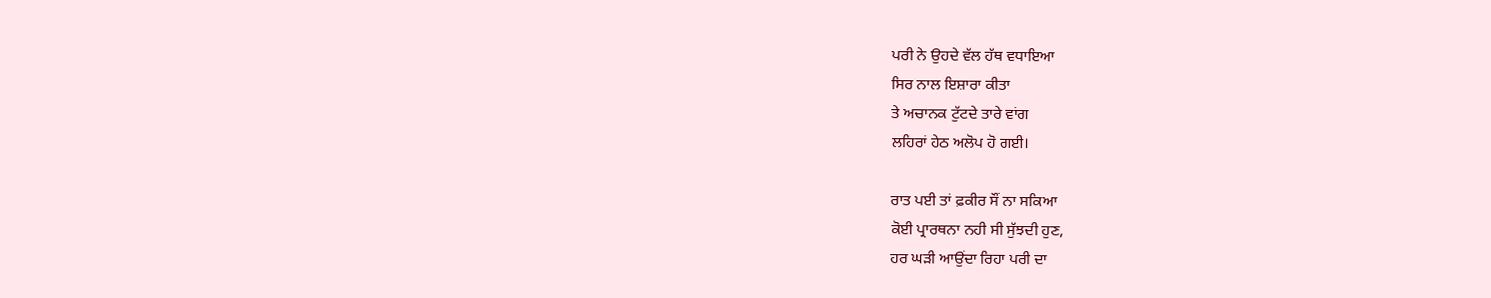ਪਰੀ ਨੇ ਉਹਦੇ ਵੱਲ ਹੱਥ ਵਧਾਇਆ
ਸਿਰ ਨਾਲ ਇਸ਼ਾਰਾ ਕੀਤਾ
ਤੇ ਅਚਾਨਕ ਟੁੱਟਦੇ ਤਾਰੇ ਵਾਂਗ
ਲਹਿਰਾਂ ਹੇਠ ਅਲੋਪ ਹੋ ਗਈ।

ਰਾਤ ਪਈ ਤਾਂ ਫ਼ਕੀਰ ਸੌਂ ਨਾ ਸਕਿਆ
ਕੋਈ ਪ੍ਰਾਰਥਨਾ ਨਹੀ ਸੀ ਸੁੱਝਦੀ ਹੁਣ,
ਹਰ ਘੜੀ ਆਉਂਦਾ ਰਿਹਾ ਪਰੀ ਦਾ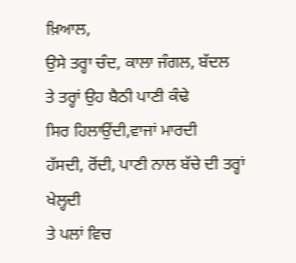ਖ਼ਿਆਲ,
ਉਸੇ ਤਰ੍ਹਾ ਚੰਦ, ਕਾਲਾ ਜੰਗਲ, ਬੱਦਲ
ਤੇ ਤਰ੍ਹਾਂ ਉਹ ਬੈਠੀ ਪਾਣੀ ਕੰਢੇ
ਸਿਰ ਹਿਲਾਉਂਦੀ,ਵਾਜਾਂ ਮਾਰਦੀ
ਹੱਸਦੀ, ਰੋਂਦੀ, ਪਾਣੀ ਨਾਲ ਬੱਚੇ ਦੀ ਤਰ੍ਹਾਂ ਖੇਲ੍ਹਦੀ
ਤੇ ਪਲਾਂ ਵਿਚ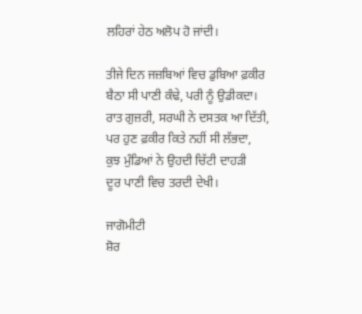ਲਹਿਰਾਂ ਹੇਠ ਅਲੋਪ ਹੋ ਜਾਂਦੀ।

ਤੀਜੇ ਦਿਨ ਜਜ਼ਬਿਆਂ ਵਿਚ ਡੁਬਿਆ ਫ਼ਕੀਰ
ਬੈਠਾ ਸੀ ਪਾਣੀ ਕੰਢੇ, ਪਰੀ ਨੂੰ ਉਡੀਕਦਾ।
ਰਾਤ ਗੁਜ਼ਰੀ, ਸਰਘੀ ਨੇ ਦਸਤਕ ਆ ਦਿੱਤੀ,
ਪਰ ਹੁਣ ਫ਼ਕੀਰ ਕਿਤੇ ਨਹੀਂ ਸੀ ਲੱਭਦਾ,
ਕੁਝ ਮੁੰਡਿਆਂ ਨੇ ਉਹਦੀ ਚਿੱਟੀ ਦਾਹੜੀ
ਦੂਰ ਪਾਣੀ ਵਿਚ ਤਰਦੀ ਦੇਖੀ।

ਜਾਗੋਮੀਟੀ
ਸ਼ੋਰ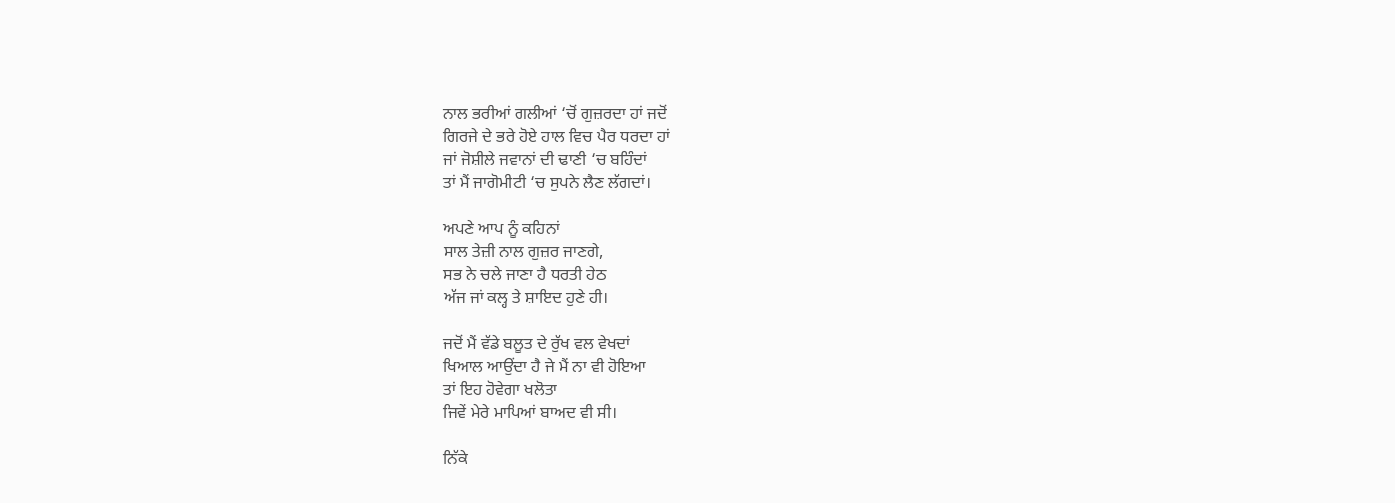ਨਾਲ ਭਰੀਆਂ ਗਲੀਆਂ ‘ਚੋਂ ਗੁਜ਼ਰਦਾ ਹਾਂ ਜਦੋਂ
ਗਿਰਜੇ ਦੇ ਭਰੇ ਹੋਏ ਹਾਲ ਵਿਚ ਪੈਰ ਧਰਦਾ ਹਾਂ
ਜਾਂ ਜੋਸ਼ੀਲੇ ਜਵਾਨਾਂ ਦੀ ਢਾਣੀ ‘ਚ ਬਹਿੰਦਾਂ
ਤਾਂ ਮੈਂ ਜਾਗੋਮੀਟੀ ‘ਚ ਸੁਪਨੇ ਲੈਣ ਲੱਗਦਾਂ।

ਅਪਣੇ ਆਪ ਨੂੰ ਕਹਿਨਾਂ
ਸਾਲ ਤੇਜ਼ੀ ਨਾਲ ਗੁਜ਼ਰ ਜਾਣਗੇ,
ਸਭ ਨੇ ਚਲੇ ਜਾਣਾ ਹੈ ਧਰਤੀ ਹੇਠ
ਅੱਜ ਜਾਂ ਕਲ੍ਹ ਤੇ ਸ਼ਾਇਦ ਹੁਣੇ ਹੀ।

ਜਦੋਂ ਮੈਂ ਵੱਡੇ ਬਲੂਤ ਦੇ ਰੁੱਖ ਵਲ ਵੇਖਦਾਂ
ਖਿਆਲ ਆਉਂਦਾ ਹੈ ਜੇ ਮੈਂ ਨਾ ਵੀ ਹੋਇਆ
ਤਾਂ ਇਹ ਹੋਵੇਗਾ ਖਲੋਤਾ
ਜਿਵੇਂ ਮੇਰੇ ਮਾਪਿਆਂ ਬਾਅਦ ਵੀ ਸੀ।

ਨਿੱਕੇ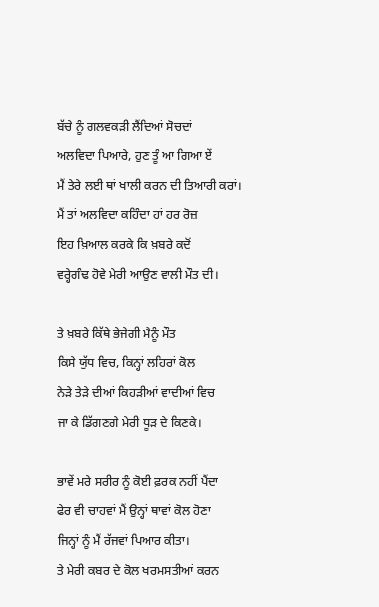ਬੱਚੇ ਨੂੰ ਗਲਵਕੜੀ ਲੈਂਦਿਆਂ ਸੋਚਦਾਂ
ਅਲਵਿਦਾ ਪਿਆਰੇ, ਹੁਣ ਤੂੰ ਆ ਗਿਆ ਏਂ
ਮੈਂ ਤੇਰੇ ਲਈ ਥਾਂ ਖਾਲੀ ਕਰਨ ਦੀ ਤਿਆਰੀ ਕਰਾਂ।
ਮੈਂ ਤਾਂ ਅਲਵਿਦਾ ਕਹਿੰਦਾ ਹਾਂ ਹਰ ਰੋਜ਼
ਇਹ ਖ਼ਿਆਲ ਕਰਕੇ ਕਿ ਖ਼ਬਰੇ ਕਦੋਂ
ਵਰ੍ਹੇਗੰਢ ਹੋਵੇ ਮੇਰੀ ਆਉਣ ਵਾਲੀ ਮੌਤ ਦੀ।

ਤੇ ਖ਼ਬਰੇ ਕਿੱਥੇ ਭੇਜੇਗੀ ਮੈਨੂੰ ਮੌਤ
ਕਿਸੇ ਯੁੱਧ ਵਿਚ, ਕਿਨ੍ਹਾਂ ਲਹਿਰਾਂ ਕੋਲ
ਨੇੜੇ ਤੇੜੇ ਦੀਆਂ ਕਿਹੜੀਆਂ ਵਾਦੀਆਂ ਵਿਚ
ਜਾ ਕੇ ਡਿੱਗਣਗੇ ਮੇਰੀ ਧੂੜ ਦੇ ਕਿਣਕੇ।

ਭਾਵੇਂ ਮਰੇ ਸਰੀਰ ਨੂੰ ਕੋਈ ਫ਼ਰਕ ਨਹੀਂ ਪੈਂਦਾ
ਫੇਰ ਵੀ ਚਾਹਵਾਂ ਮੈਂ ਉਨ੍ਹਾਂ ਥਾਵਾਂ ਕੋਲ ਹੋਣਾ
ਜਿਨ੍ਹਾਂ ਨੂੰ ਮੈਂ ਰੱਜਵਾਂ ਪਿਆਰ ਕੀਤਾ।
ਤੇ ਮੇਰੀ ਕਬਰ ਦੇ ਕੋਲ ਖਰਮਸਤੀਆਂ ਕਰਨ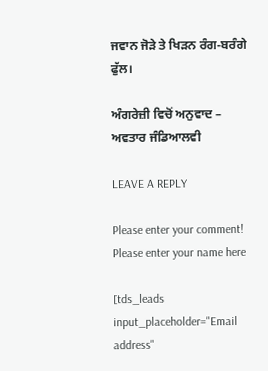ਜਵਾਨ ਜੋੜੇ ਤੇ ਖਿੜਨ ਰੰਗ-ਬਰੰਗੇ ਫੁੱਲ।

ਅੰਗਰੇਜ਼ੀ ਵਿਚੋਂ ਅਨੁਵਾਦ – ਅਵਤਾਰ ਜੰਡਿਆਲਵੀ

LEAVE A REPLY

Please enter your comment!
Please enter your name here

[tds_leads input_placeholder="Email address"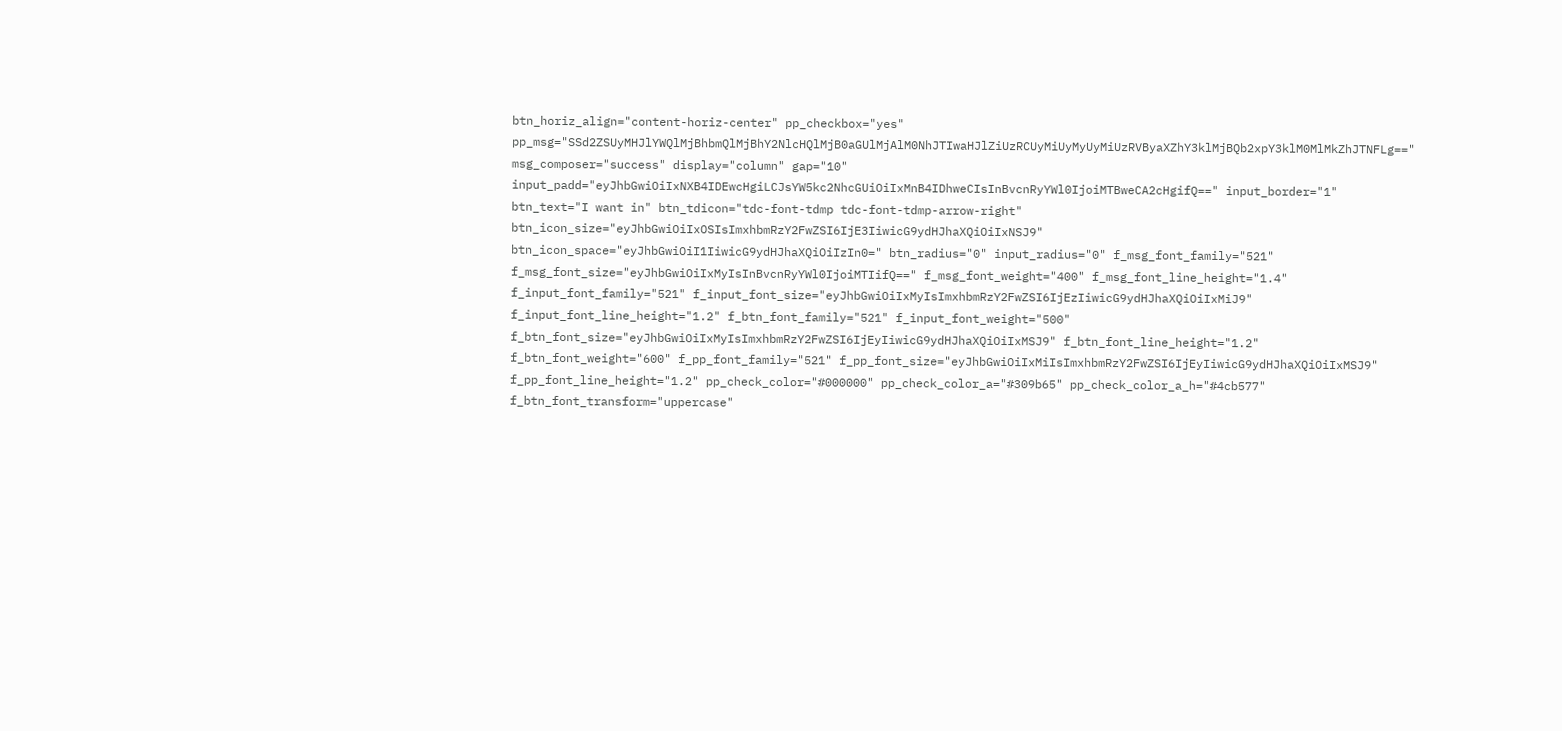btn_horiz_align="content-horiz-center" pp_checkbox="yes" pp_msg="SSd2ZSUyMHJlYWQlMjBhbmQlMjBhY2NlcHQlMjB0aGUlMjAlM0NhJTIwaHJlZiUzRCUyMiUyMyUyMiUzRVByaXZhY3klMjBQb2xpY3klM0MlMkZhJTNFLg==" msg_composer="success" display="column" gap="10" input_padd="eyJhbGwiOiIxNXB4IDEwcHgiLCJsYW5kc2NhcGUiOiIxMnB4IDhweCIsInBvcnRyYWl0IjoiMTBweCA2cHgifQ==" input_border="1" btn_text="I want in" btn_tdicon="tdc-font-tdmp tdc-font-tdmp-arrow-right" btn_icon_size="eyJhbGwiOiIxOSIsImxhbmRzY2FwZSI6IjE3IiwicG9ydHJhaXQiOiIxNSJ9" btn_icon_space="eyJhbGwiOiI1IiwicG9ydHJhaXQiOiIzIn0=" btn_radius="0" input_radius="0" f_msg_font_family="521" f_msg_font_size="eyJhbGwiOiIxMyIsInBvcnRyYWl0IjoiMTIifQ==" f_msg_font_weight="400" f_msg_font_line_height="1.4" f_input_font_family="521" f_input_font_size="eyJhbGwiOiIxMyIsImxhbmRzY2FwZSI6IjEzIiwicG9ydHJhaXQiOiIxMiJ9" f_input_font_line_height="1.2" f_btn_font_family="521" f_input_font_weight="500" f_btn_font_size="eyJhbGwiOiIxMyIsImxhbmRzY2FwZSI6IjEyIiwicG9ydHJhaXQiOiIxMSJ9" f_btn_font_line_height="1.2" f_btn_font_weight="600" f_pp_font_family="521" f_pp_font_size="eyJhbGwiOiIxMiIsImxhbmRzY2FwZSI6IjEyIiwicG9ydHJhaXQiOiIxMSJ9" f_pp_font_line_height="1.2" pp_check_color="#000000" pp_check_color_a="#309b65" pp_check_color_a_h="#4cb577" f_btn_font_transform="uppercase"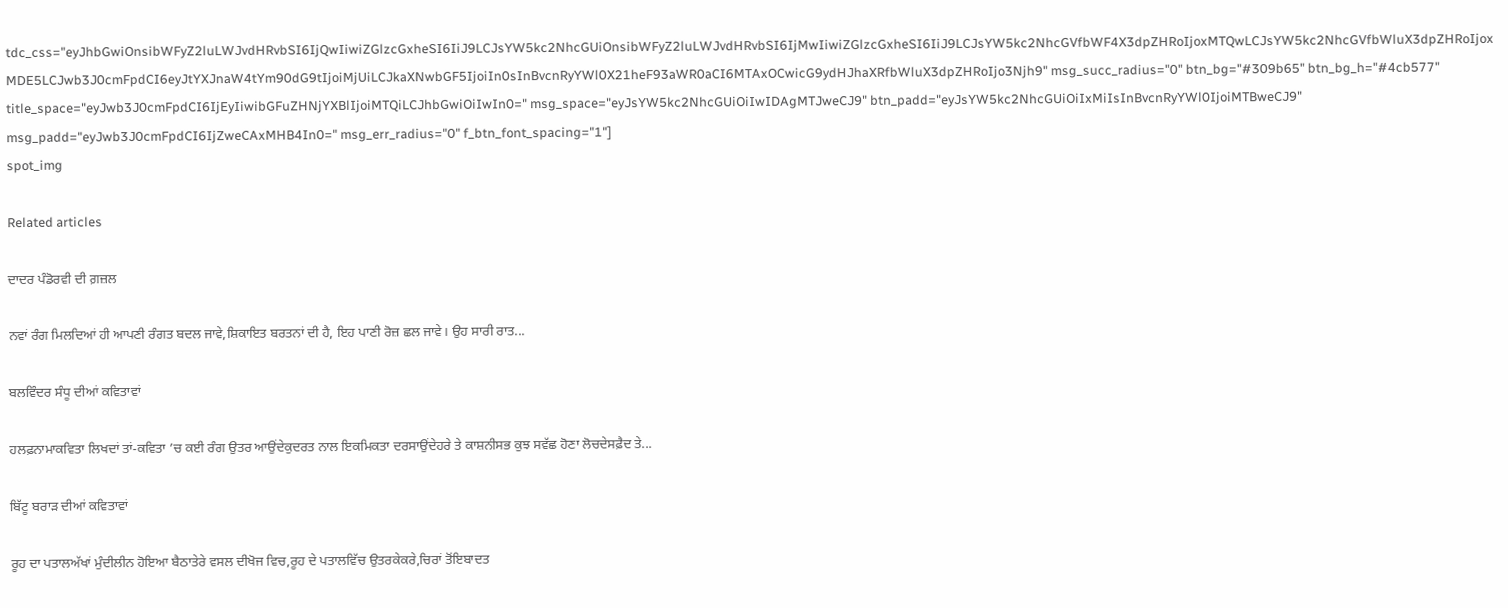tdc_css="eyJhbGwiOnsibWFyZ2luLWJvdHRvbSI6IjQwIiwiZGlzcGxheSI6IiJ9LCJsYW5kc2NhcGUiOnsibWFyZ2luLWJvdHRvbSI6IjMwIiwiZGlzcGxheSI6IiJ9LCJsYW5kc2NhcGVfbWF4X3dpZHRoIjoxMTQwLCJsYW5kc2NhcGVfbWluX3dpZHRoIjoxMDE5LCJwb3J0cmFpdCI6eyJtYXJnaW4tYm90dG9tIjoiMjUiLCJkaXNwbGF5IjoiIn0sInBvcnRyYWl0X21heF93aWR0aCI6MTAxOCwicG9ydHJhaXRfbWluX3dpZHRoIjo3Njh9" msg_succ_radius="0" btn_bg="#309b65" btn_bg_h="#4cb577" title_space="eyJwb3J0cmFpdCI6IjEyIiwibGFuZHNjYXBlIjoiMTQiLCJhbGwiOiIwIn0=" msg_space="eyJsYW5kc2NhcGUiOiIwIDAgMTJweCJ9" btn_padd="eyJsYW5kc2NhcGUiOiIxMiIsInBvcnRyYWl0IjoiMTBweCJ9" msg_padd="eyJwb3J0cmFpdCI6IjZweCAxMHB4In0=" msg_err_radius="0" f_btn_font_spacing="1"]
spot_img

Related articles

ਦਾਦਰ ਪੰਡੋਰਵੀ ਦੀ ਗ਼ਜ਼ਲ

ਨਵਾਂ ਰੰਗ ਮਿਲਦਿਆਂ ਹੀ ਆਪਣੀ ਰੰਗਤ ਬਦਲ ਜਾਵੇ,ਸ਼ਿਕਾਇਤ ਬਰਤਨਾਂ ਦੀ ਹੈ, ਇਹ ਪਾਣੀ ਰੋਜ਼ ਛਲ ਜਾਵੇ। ਉਹ ਸਾਰੀ ਰਾਤ...

ਬਲਵਿੰਦਰ ਸੰਧੂ ਦੀਆਂ ਕਵਿਤਾਵਾਂ

ਹਲਫ਼ਨਾਮਾਕਵਿਤਾ ਲਿਖਦਾਂ ਤਾਂ-ਕਵਿਤਾ ’ਚ ਕਈ ਰੰਗ ਉਤਰ ਆਉਂਦੇਕੁਦਰਤ ਨਾਲ ਇਕਮਿਕਤਾ ਦਰਸਾਉਂਦੇਹਰੇ ਤੇ ਕਾਸ਼ਨੀਸਭ ਕੁਝ ਸਵੱਛ ਹੋਣਾ ਲੋਚਦੇਸਫ਼ੈਦ ਤੇ...

ਬਿੱਟੂ ਬਰਾੜ ਦੀਆਂ ਕਵਿਤਾਵਾਂ

ਰੂਹ ਦਾ ਪਤਾਲਅੱਖਾਂ ਮੁੰਦੀਲੀਨ ਹੋਇਆ ਬੈਠਾਤੇਰੇ ਵਸਲ ਦੀਖੋਜ ਵਿਚ,ਰੂਹ ਦੇ ਪਤਾਲਵਿੱਚ ਉਤਰਕੇਕਰੇ,ਚਿਰਾਂ ਤੋਂਇਬਾਦਤ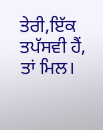ਤੇਰੀ,ਇੱਕ ਤਪੱਸਵੀ ਹੈਂ, ਤਾਂ ਮਿਲ।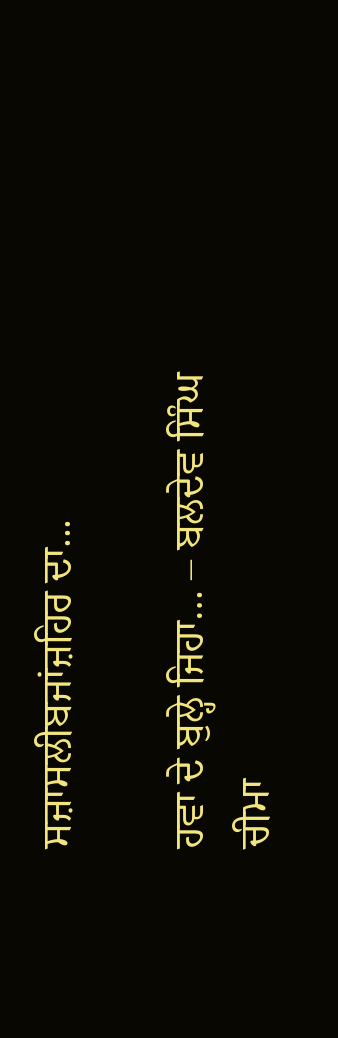ਸਜ਼ਾਸਲੀਬਜਾਂਜ਼ਹਿਰ ਦਾ...

ਹਵਾ ਦੇ ਬੁਲ੍ਹੇ ਜਿਹਾ… – ਬਲਦੇਵ ਸਿੰਘ ਚੀਮਾ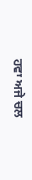ਹਵਾ ਅਜੇ ਚਲ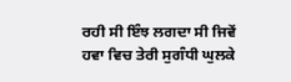ਰਹੀ ਸੀ ਇੰਝ ਲਗਦਾ ਸੀ ਜਿਵੇਂ ਹਵਾ ਵਿਚ ਤੇਰੀ ਸੁਗੰਧੀ ਘੁਲਕੇ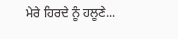ਮੇਰੇ ਹਿਰਦੇ ਨੂੰ ਹਲੂਣੇ...